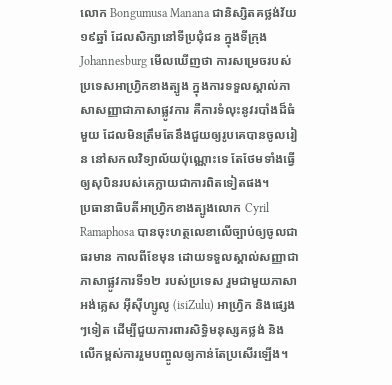លោក Bongumusa Manana ជានិស្សិតគថ្លង់វ័យ ១៩ឆ្នាំ ដែលសិក្សានៅទីប្រជុំជន ក្នុងទីក្រុង Johannesburg មើលឃើញថា ការសម្រេចរបស់ប្រទេសអាហ្វ្រិកខាងត្បូង ក្នុងការទទួលស្គាល់ភាសាសញ្ញាជាភាសាផ្លូវការ គឺការទំលុះនូវរបាំងដ៏ធំមួយ ដែលមិនត្រឹមតែនឹងជួយឲ្យរូបគេបានចូលរៀន នៅសកលវិទ្យាល័យប៉ុណ្ណោះទេ តែថែមទាំងធ្វើឲ្យសុបិនរបស់គេក្លាយជាការពិតទៀតផង។
ប្រធានាធិបតីអាហ្វ្រិកខាងត្បូងលោក Cyril Ramaphosa បានចុះហត្ថលេខាលើច្បាប់ឲ្យចូលជាធរមាន កាលពីខែមុន ដោយទទួលស្គាល់សញ្ញាជាភាសាផ្លូវការទី១២ របស់ប្រទេស រួមជាមួយភាសាអង់គ្លេស អ៊ីស៊ីហ្សូលូ (isiZulu) អាហ្រ្វិក និងផ្សេងៗទៀត ដើម្បីជួយការពារសិទ្ធិមនុស្សគថ្លង់ និងលើកម្ពស់ការរួមបញ្ចូលឲ្យកាន់តែប្រសើរឡើង។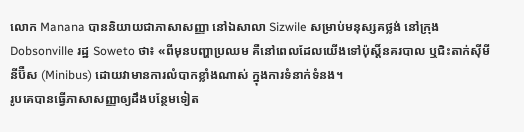លោក Manana បាននិយាយជាភាសាសញ្ញា នៅឯសាលា Sizwile សម្រាប់មនុស្សគថ្លង់ នៅក្រុង Dobsonville រដ្ឋ Soweto ថា៖ «ពីមុនបញ្ហាប្រឈម គឺនៅពេលដែលយើងទៅប៉ុស្តិ៍នគរបាល ឬជិះតាក់ស៊ីមីនីប៊ឺស (Minibus) ដោយវាមានការលំបាកខ្លាំងណាស់ ក្នុងការទំនាក់ទំនង។
រូបគេបានធ្វើភាសាសញ្ញាឲ្យដឹងបន្ថែមទៀត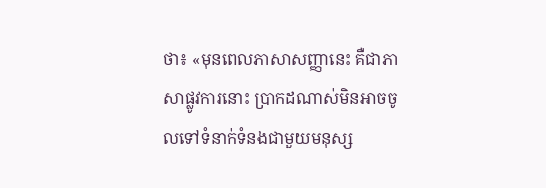ថា៖ «មុនពេលភាសាសញ្ញានេះ គឺជាភាសាផ្លូវការនោះ ប្រាកដណាស់មិនអាចចូលទៅទំនាក់ទំនងជាមួយមនុស្ស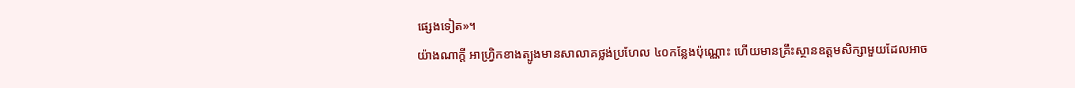ផ្សេងទៀត»។
យ៉ាងណាក្ដី អាហ្រ្វិកខាងត្បូងមានសាលាគថ្លង់ប្រហែល ៤០កន្លែងប៉ុណ្ណោះ ហើយមានគ្រឹះស្ថានឧត្តមសិក្សាមួយដែលអាច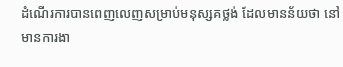ដំណើរការបានពេញលេញសម្រាប់មនុស្សគថ្លង់ ដែលមានន័យថា នៅមានការងា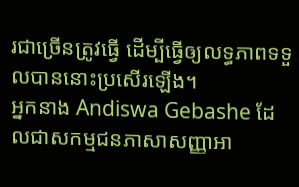រជាច្រើនត្រូវធ្វើ ដើម្បីធ្វើឲ្យលទ្ធភាពទទួលបាននោះប្រសើរឡើង។
អ្នកនាង Andiswa Gebashe ដែលជាសកម្មជនភាសាសញ្ញាអា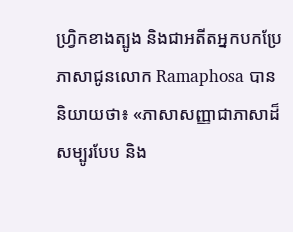ហ្រ្វិកខាងត្បូង និងជាអតីតអ្នកបកប្រែភាសាជូនលោក Ramaphosa បាននិយាយថា៖ «ភាសាសញ្ញាជាភាសាដ៏សម្បូរបែប និង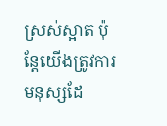ស្រស់ស្អាត ប៉ុន្តែយើងត្រូវការមនុស្សដែ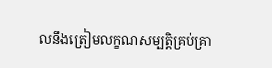លនឹងត្រៀមលក្ខណសម្បត្តិគ្រប់គ្រា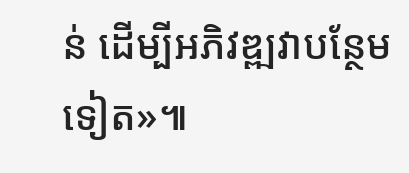ន់ ដើម្បីអភិវឌ្ឍវាបន្ថែមទៀត»៕